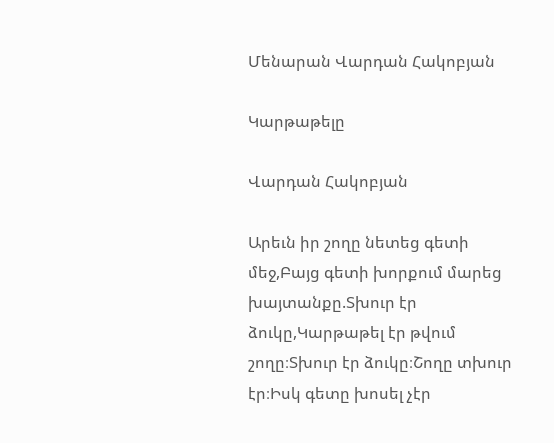Մենարան Վարդան Հակոբյան

Կարթաթելը

Վարդան Հակոբյան

Արեւն իր շողը նետեց գետի մեջ,Բայց գետի խորքում մարեց խայտանքը.Տխուր էր ձուկը,Կարթաթել էր թվում շողը։Տխուր էր ձուկը։Շողը տխուր էր։Իսկ գետը խոսել չէր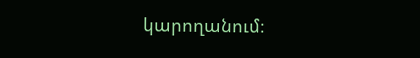կարողանում։